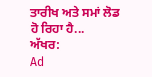ਤਾਰੀਖ ਅਤੇ ਸਮਾਂ ਲੋਡ ਹੋ ਰਿਹਾ ਹੈ...
ਅੱਖਰ:
Ad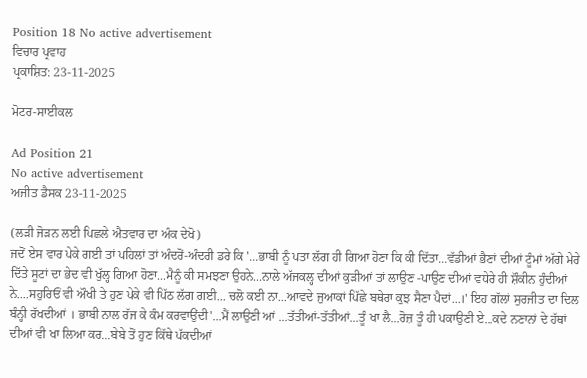Position 18 No active advertisement
ਵਿਚਾਰ ਪ੍ਰਵਾਹ
ਪ੍ਰਕਾਸ਼ਿਤ: 23-11-2025

ਮੋਟਰ-ਸਾਈਕਲ

Ad Position 21
No active advertisement
ਅਜੀਤ ਡੈਸਕ 23-11-2025

(ਲੜੀ ਜੋੜਨ ਲਈ ਪਿਛਲੇ ਐਤਵਾਰ ਦਾ ਅੰਕ ਦੇਖੋ)
ਜਦੋਂ ਏਸ ਵਾਰ ਪੇਕੇ ਗਈ ਤਾਂ ਪਹਿਲਾਂ ਤਾਂ ਅੰਦਰੋਂ-ਅੰਦਰੀ ਡਰੇ ਕਿ '...ਭਾਬੀ ਨੂੰ ਪਤਾ ਲੱਗ ਹੀ ਗਿਆ ਹੋਣਾ ਕਿ ਕੀ ਦਿੱਤਾ...ਵੱਡੀਆਂ ਭੈਣਾਂ ਦੀਆਂ ਟੂੰਮਾਂ ਅੱਗੇ ਮੇਰੇ ਦਿੱਤੇ ਸੂਟਾਂ ਦਾ ਭੇਦ ਵੀ ਖੁੱਲ੍ਹ ਗਿਆ ਹੋਣਾ...ਮੈਨੂੰ ਕੀ ਸਮਝਣਾ ਉਹਨੇ...ਨਾਲੇ ਅੱਜਕਲ੍ਹ ਦੀਆਂ ਕੁੜੀਆਂ ਤਾਂ ਲਾਉਣ -ਪਾਉਣ ਦੀਆਂ ਵਧੇਰੇ ਹੀ ਸ਼ੌਕੀਨ ਹੁੰਦੀਆਂ ਨੇ....ਸਹੁਰਿਓਂ ਵੀ ਔਖੀ ਤੇ ਹੁਣ ਪੇਕੇ ਵੀ ਪਿੱਠ ਲੱਗ ਗਈ... ਚਲੋ ਕਈ ਨਾ...ਆਵਦੇ ਜੁਆਕਾਂ ਪਿੱਛੇ ਬਥੇਰਾ ਕੁਝ ਸੈਣਾ ਪੈਦਾਂ...।' ਇਹ ਗੱਲਾਂ ਸੁਰਜੀਤ ਦਾ ਦਿਲ ਬੰਨ੍ਹੀ ਰੱਖਦੀਆਂ । ਭਾਬੀ ਨਾਲ ਰੱਜ ਕੇ ਕੰਮ ਕਰਵਾਉਂਦੀ'...ਮੈਂ ਲਾਉਣੀ ਆਂ ...ਤੱਤੀਆਂ-ਤੱਤੀਆਂ...ਤੂੰ ਖਾ ਲੈ...ਰੋਜ਼ ਤੂੰ ਹੀ ਪਕਾਉਣੀ ਏ...ਕਦੇ ਨਣਾਨਾਂ ਦੇ ਹੱਥਾਂ ਦੀਆਂ ਵੀ ਖਾ ਲਿਆ ਕਰ...ਬੇਬੇ ਤੋਂ ਹੁਣ ਕਿੱਥੇ ਪੱਕਦੀਆਂ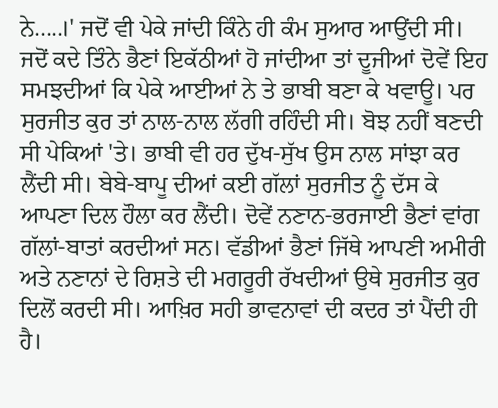ਨੇ.....।' ਜਦੋਂ ਵੀ ਪੇਕੇ ਜਾਂਦੀ ਕਿੰਨੇ ਹੀ ਕੰਮ ਸੁਆਰ ਆਉਂਦੀ ਸੀ। ਜਦੋਂ ਕਦੇ ਤਿੰਨੇ ਭੈਣਾਂ ਇਕੱਠੀਆਂ ਹੋ ਜਾਂਦੀਆ ਤਾਂ ਦੂਜੀਆਂ ਦੋਵੇਂ ਇਹ ਸਮਝਦੀਆਂ ਕਿ ਪੇਕੇ ਆਈਆਂ ਨੇ ਤੇ ਭਾਬੀ ਬਣਾ ਕੇ ਖਵਾਊ। ਪਰ ਸੁਰਜੀਤ ਕੁਰ ਤਾਂ ਨਾਲ-ਨਾਲ ਲੱਗੀ ਰਹਿੰਦੀ ਸੀ। ਬੋਝ ਨਹੀਂ ਬਣਦੀ ਸੀ ਪੇਕਿਆਂ 'ਤੇ। ਭਾਬੀ ਵੀ ਹਰ ਦੁੱਖ-ਸੁੱਖ ਉਸ ਨਾਲ ਸਾਂਝਾ ਕਰ ਲੈਂਦੀ ਸੀ। ਬੇਬੇ-ਬਾਪੂ ਦੀਆਂ ਕਈ ਗੱਲਾਂ ਸੁਰਜੀਤ ਨੂੰ ਦੱਸ ਕੇ ਆਪਣਾ ਦਿਲ ਹੌਲਾ ਕਰ ਲੈਂਦੀ। ਦੋਵੇਂ ਨਣਾਨ-ਭਰਜਾਈ ਭੈਣਾਂ ਵਾਂਗ ਗੱਲਾਂ-ਬਾਤਾਂ ਕਰਦੀਆਂ ਸਨ। ਵੱਡੀਆਂ ਭੈਣਾਂ ਜਿੱਥੇ ਆਪਣੀ ਅਮੀਰੀ ਅਤੇ ਨਣਾਨਾਂ ਦੇ ਰਿਸ਼ਤੇ ਦੀ ਮਗਰੂਰੀ ਰੱਖਦੀਆਂ ਉਥੇ ਸੁਰਜੀਤ ਕੁਰ ਦਿਲੋਂ ਕਰਦੀ ਸੀ। ਆਖ਼ਿਰ ਸਹੀ ਭਾਵਨਾਵਾਂ ਦੀ ਕਦਰ ਤਾਂ ਪੈਂਦੀ ਹੀ ਹੈ।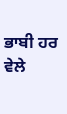ਭਾਬੀ ਹਰ ਵੇਲੇ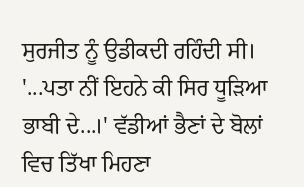ਸੁਰਜੀਤ ਨੂੰ ਉਡੀਕਦੀ ਰਹਿੰਦੀ ਸੀ। '...ਪਤਾ ਨੀਂ ਇਹਨੇ ਕੀ ਸਿਰ ਧੂੜਿਆ ਭਾਬੀ ਦੇ...।' ਵੱਡੀਆਂ ਭੈਣਾਂ ਦੇ ਬੋਲਾਂ ਵਿਚ ਤਿੱਖਾ ਮਿਹਣਾ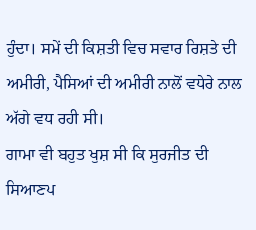ਹੁੰਦਾ। ਸਮੇਂ ਦੀ ਕਿਸ਼ਤੀ ਵਿਚ ਸਵਾਰ ਰਿਸ਼ਤੇ ਦੀ ਅਮੀਰੀ, ਪੈਸਿਆਂ ਦੀ ਅਮੀਰੀ ਨਾਲੋਂ ਵਧੇਰੇ ਨਾਲ ਅੱਗੇ ਵਧ ਰਹੀ ਸੀ।
ਗਾਮਾ ਵੀ ਬਹੁਤ ਖੁਸ਼ ਸੀ ਕਿ ਸੁਰਜੀਤ ਦੀ ਸਿਆਣਪ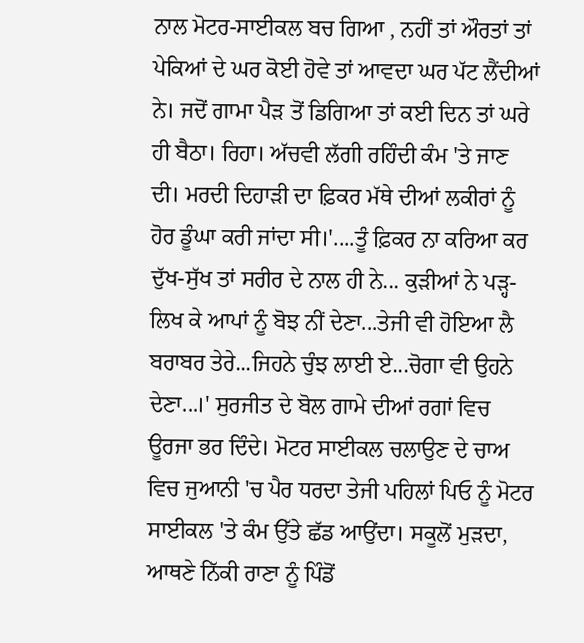ਨਾਲ ਮੋਟਰ-ਸਾਈਕਲ ਬਚ ਗਿਆ , ਨਹੀਂ ਤਾਂ ਔਰਤਾਂ ਤਾਂ ਪੇਕਿਆਂ ਦੇ ਘਰ ਕੋਈ ਹੋਵੇ ਤਾਂ ਆਵਦਾ ਘਰ ਪੱਟ ਲੈਂਦੀਆਂ ਨੇ। ਜਦੋਂ ਗਾਮਾ ਪੈੜ ਤੋਂ ਡਿਗਿਆ ਤਾਂ ਕਈ ਦਿਨ ਤਾਂ ਘਰੇ ਹੀ ਬੈਠਾ। ਰਿਹਾ। ਅੱਚਵੀ ਲੱਗੀ ਰਹਿੰਦੀ ਕੰਮ 'ਤੇ ਜਾਣ ਦੀ। ਮਰਦੀ ਦਿਹਾੜੀ ਦਾ ਫ਼ਿਕਰ ਮੱਥੇ ਦੀਆਂ ਲਕੀਰਾਂ ਨੂੰ ਹੋਰ ਡੂੰਘਾ ਕਰੀ ਜਾਂਦਾ ਸੀ।'....ਤੂੰ ਫ਼ਿਕਰ ਨਾ ਕਰਿਆ ਕਰ ਦੁੱਖ-ਸੁੱਖ ਤਾਂ ਸਰੀਰ ਦੇ ਨਾਲ ਹੀ ਨੇ... ਕੁੜੀਆਂ ਨੇ ਪੜ੍ਹ-ਲਿਖ ਕੇ ਆਪਾਂ ਨੂੰ ਬੋਝ ਨੀਂ ਦੇਣਾ...ਤੇਜੀ ਵੀ ਹੋਇਆ ਲੈ ਬਰਾਬਰ ਤੇਰੇ...ਜਿਹਨੇ ਚੁੰਝ ਲਾਈ ਏ...ਚੋਗਾ ਵੀ ਉਹਨੇ ਦੇਣਾ...।' ਸੁਰਜੀਤ ਦੇ ਬੋਲ ਗਾਮੇ ਦੀਆਂ ਰਗਾਂ ਵਿਚ ਊਰਜਾ ਭਰ ਦਿੰਦੇ। ਮੋਟਰ ਸਾਈਕਲ ਚਲਾਉਣ ਦੇ ਚਾਅ ਵਿਚ ਜੁਆਨੀ 'ਚ ਪੈਰ ਧਰਦਾ ਤੇਜੀ ਪਹਿਲਾਂ ਪਿਓ ਨੂੰ ਮੋਟਰ ਸਾਈਕਲ 'ਤੇ ਕੰਮ ਉੱਤੇ ਛੱਡ ਆਉਂਦਾ। ਸਕੂਲੋਂ ਮੁੜਦਾ, ਆਥਣੇ ਨਿੱਕੀ ਰਾਣਾ ਨੂੰ ਪਿੰਡੋਂ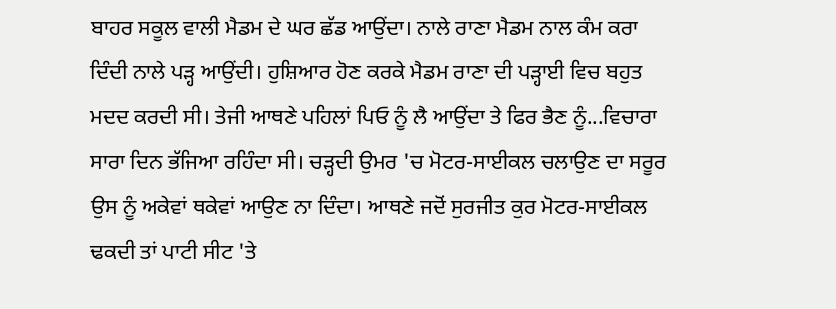ਬਾਹਰ ਸਕੂਲ ਵਾਲੀ ਮੈਡਮ ਦੇ ਘਰ ਛੱਡ ਆਉਂਦਾ। ਨਾਲੇ ਰਾਣਾ ਮੈਡਮ ਨਾਲ ਕੰਮ ਕਰਾ ਦਿੰਦੀ ਨਾਲੇ ਪੜ੍ਹ ਆਉਂਦੀ। ਹੁਸ਼ਿਆਰ ਹੋਣ ਕਰਕੇ ਮੈਡਮ ਰਾਣਾ ਦੀ ਪੜ੍ਹਾਈ ਵਿਚ ਬਹੁਤ ਮਦਦ ਕਰਦੀ ਸੀ। ਤੇਜੀ ਆਥਣੇ ਪਹਿਲਾਂ ਪਿਓ ਨੂੰ ਲੈ ਆਉਂਦਾ ਤੇ ਫਿਰ ਭੈਣ ਨੂੰ...ਵਿਚਾਰਾ ਸਾਰਾ ਦਿਨ ਭੱਜਿਆ ਰਹਿੰਦਾ ਸੀ। ਚੜ੍ਹਦੀ ਉਮਰ 'ਚ ਮੋਟਰ-ਸਾਈਕਲ ਚਲਾਉਣ ਦਾ ਸਰੂਰ ਉਸ ਨੂੰ ਅਕੇਵਾਂ ਥਕੇਵਾਂ ਆਉਣ ਨਾ ਦਿੰਦਾ। ਆਥਣੇ ਜਦੋਂ ਸੁਰਜੀਤ ਕੁਰ ਮੋਟਰ-ਸਾਈਕਲ ਢਕਦੀ ਤਾਂ ਪਾਟੀ ਸੀਟ 'ਤੇ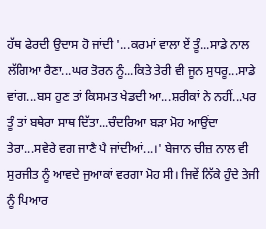ਹੱਥ ਫੇਰਦੀ ਉਦਾਸ ਹੋ ਜਾਂਦੀ '...ਕਰਮਾਂ ਵਾਲਾ ਏਂ ਤੂੰ...ਸਾਡੇ ਨਾਲ ਲੱਗਿਆ ਰੈਣਾ...ਘਰ ਤੋਰਨ ਨੂੰ...ਕਿਤੇ ਤੇਰੀ ਵੀ ਜੂਨ ਸੁਧਰੂ...ਸਾਡੇ ਵਾਂਗ...ਬਸ ਹੁਣ ਤਾਂ ਕਿਸਮਤ ਖੇਡਦੀ ਆ...ਸ਼ਰੀਕਾਂ ਨੇ ਨਹੀਂ...ਪਰ ਤੂੰ ਤਾਂ ਬਥੇਰਾ ਸਾਥ ਦਿੱਤਾ...ਚੰਦਰਿਆ ਬੜਾ ਮੋਹ ਆਉਂਦਾ ਤੇਰਾ...ਸਵੇਰੇ ਵਗ ਜਾਣੈ ਪੈ ਜਾਂਦੀਆਂ...।' ਬੇਜਾਨ ਚੀਜ਼ ਨਾਲ ਵੀ ਸੁਰਜੀਤ ਨੂੰ ਆਵਦੇ ਜੁਆਕਾਂ ਵਰਗਾ ਮੋਹ ਸੀ। ਜਿਵੇਂ ਨਿੱਕੇ ਹੁੰਦੇ ਤੇਜੀ ਨੂੰ ਪਿਆਰ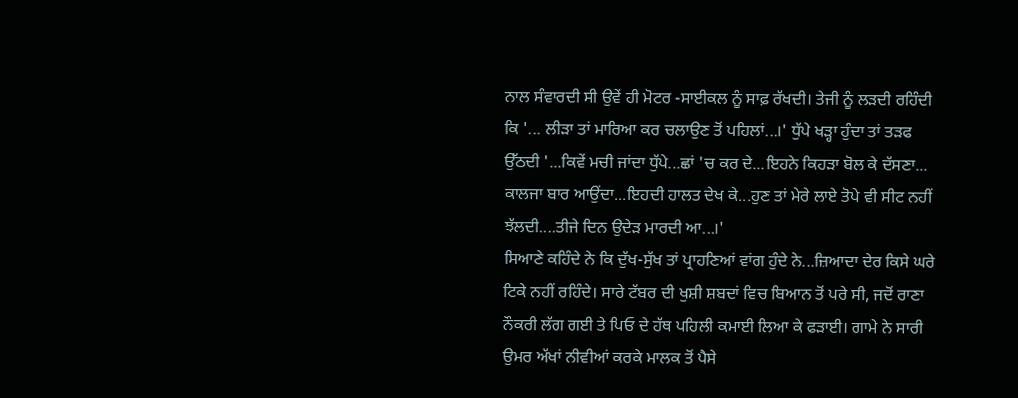ਨਾਲ ਸੰਵਾਰਦੀ ਸੀ ਉਵੇਂ ਹੀ ਮੋਟਰ -ਸਾਈਕਲ ਨੂੰ ਸਾਫ਼ ਰੱਖਦੀ। ਤੇਜੀ ਨੂੰ ਲੜਦੀ ਰਹਿੰਦੀ ਕਿ '... ਲੀੜਾ ਤਾਂ ਮਾਰਿਆ ਕਰ ਚਲਾਉਣ ਤੋਂ ਪਹਿਲਾਂ...।' ਧੁੱਪੇ ਖੜ੍ਹਾ ਹੁੰਦਾ ਤਾਂ ਤੜਫ ਉੱਠਦੀ '...ਕਿਵੇਂ ਮਚੀ ਜਾਂਦਾ ਧੁੱਪੇ...ਛਾਂ 'ਚ ਕਰ ਦੇ...ਇਹਨੇ ਕਿਹੜਾ ਬੋਲ ਕੇ ਦੱਸਣਾ... ਕਾਲਜਾ ਬਾਰ ਆਉਂਦਾ...ਇਹਦੀ ਹਾਲਤ ਦੇਖ ਕੇ...ਹੁਣ ਤਾਂ ਮੇਰੇ ਲਾਏ ਤੋਪੇ ਵੀ ਸੀਟ ਨਹੀਂ ਝੱਲਦੀ....ਤੀਜੇ ਦਿਨ ਉਦੇੜ ਮਾਰਦੀ ਆ...।'
ਸਿਆਣੇ ਕਹਿੰਦੇ ਨੇ ਕਿ ਦੁੱਖ-ਸੁੱਖ ਤਾਂ ਪ੍ਰਾਹਣਿਆਂ ਵਾਂਗ ਹੁੰਦੇ ਨੇ...ਜ਼ਿਆਦਾ ਦੇਰ ਕਿਸੇ ਘਰੇ ਟਿਕੇ ਨਹੀਂ ਰਹਿੰਦੇ। ਸਾਰੇ ਟੱਬਰ ਦੀ ਖੁਸ਼ੀ ਸ਼ਬਦਾਂ ਵਿਚ ਬਿਆਨ ਤੋਂ ਪਰੇ ਸੀ, ਜਦੋਂ ਰਾਣਾ ਨੌਕਰੀ ਲੱਗ ਗਈ ਤੇ ਪਿਓ ਦੇ ਹੱਥ ਪਹਿਲੀ ਕਮਾਈ ਲਿਆ ਕੇ ਫੜਾਈ। ਗਾਮੇ ਨੇ ਸਾਰੀ ਉਮਰ ਅੱਖਾਂ ਨੀਵੀਆਂ ਕਰਕੇ ਮਾਲਕ ਤੋਂ ਪੈਸੇ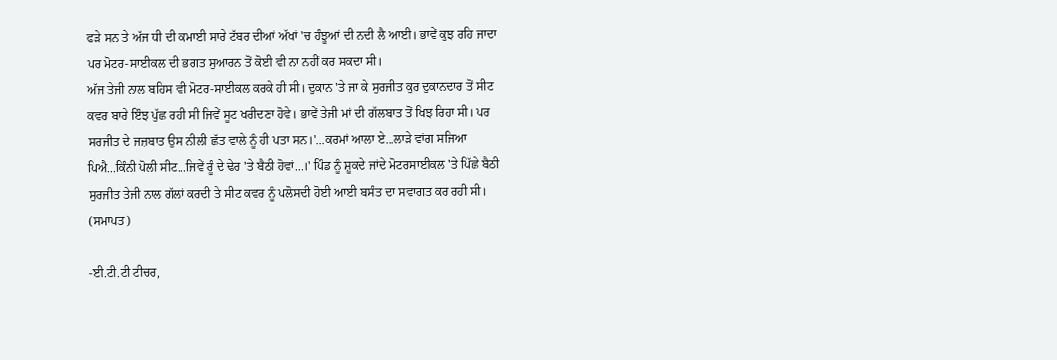ਫੜੇ ਸਨ ਤੇ ਅੱਜ ਧੀ ਦੀ ਕਮਾਈ ਸਾਰੇ ਟੱਬਰ ਦੀਆਂ ਅੱਖਾਂ 'ਚ ਹੰਝੂਆਂ ਦੀ ਨਦੀ ਲੈ ਆਈ। ਭਾਵੇਂ ਕੁਝ ਰਹਿ ਜਾਦਾ ਪਰ ਮੋਟਰ-ਸਾਈਕਲ ਦੀ ਭਗਤ ਸੁਆਰਨ ਤੋਂ ਕੋਈ ਵੀ ਨਾ ਨਹੀਂ ਕਰ ਸਕਦਾ ਸੀ।
ਅੱਜ ਤੇਜੀ ਨਾਲ ਬਹਿਸ ਵੀ ਮੋਟਰ-ਸਾਈਕਲ ਕਰਕੇ ਹੀ ਸੀ। ਦੁਕਾਨ 'ਤੇ ਜਾ ਕੇ ਸੁਰਜੀਤ ਕੁਰ ਦੁਕਾਨਦਾਰ ਤੋਂ ਸੀਟ ਕਵਰ ਬਾਰੇ ਇੰਝ ਪੁੱਛ ਰਹੀ ਸੀ ਜਿਵੇਂ ਸੂਟ ਖਰੀਦਣਾ ਹੋਵੇ। ਭਾਵੇਂ ਤੇਜੀ ਮਾਂ ਦੀ ਗੱਲਬਾਤ ਤੋਂ ਖਿਝ ਰਿਹਾ ਸੀ। ਪਰ ਸਰਜੀਤ ਦੇ ਜਜ਼ਬਾਤ ਉਸ ਨੀਲੀ ਛੱਤ ਵਾਲੇ ਨੂੰ ਹੀ ਪਤਾ ਸਨ।'...ਕਰਮਾਂ ਆਲਾ ਏ...ਲਾੜੇ ਵਾਂਗ ਸਜਿਆ ਪਿਐ...ਕਿੰਨੀ ਪੋਲੀ ਸੀਟ...ਜਿਵੇਂ ਰੂੰ ਦੇ ਢੇਰ 'ਤੇ ਬੈਠੀ ਹੋਵਾਂ...।' ਪਿੰਡ ਨੂੰ ਸ਼ੂਕਦੇ ਜਾਂਦੇ ਮੋਟਰਸਾਈਕਲ 'ਤੇ ਪਿੱਛੇ ਬੈਠੀ ਸੁਰਜੀਤ ਤੇਜੀ ਨਾਲ ਗੱਲਾਂ ਕਰਦੀ ਤੇ ਸੀਟ ਕਵਰ ਨੂੰ ਪਲੋਸਦੀ ਹੋਈ ਆਈ ਬਸੰਤ ਦਾ ਸਵਾਗਤ ਕਰ ਰਹੀ ਸੀ। (ਸਮਾਪਤ)

-ਈ.ਟੀ.ਟੀ ਟੀਚਰ,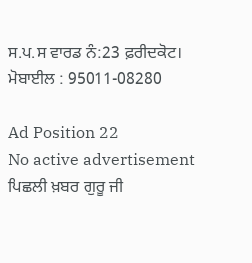ਸ.ਪ.ਸ ਵਾਰਡ ਨੰ:23 ਫ਼ਰੀਦਕੋਟ।
ਮੋਬਾਈਲ : 95011-08280

Ad Position 22
No active advertisement
ਪਿਛਲੀ ਖ਼ਬਰ ਗੁਰੂ ਜੀ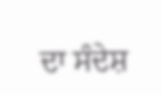ਦਾ ਸੰਦੇਸ਼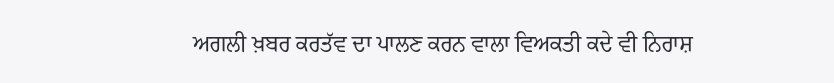ਅਗਲੀ ਖ਼ਬਰ ਕਰਤੱਵ ਦਾ ਪਾਲਣ ਕਰਨ ਵਾਲਾ ਵਿਅਕਤੀ ਕਦੇ ਵੀ ਨਿਰਾਸ਼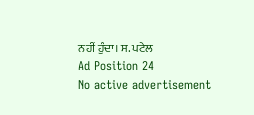ਨਹੀਂ ਹੁੰਦਾ। ਸ. ਪਟੇਲ
Ad Position 24
No active advertisement